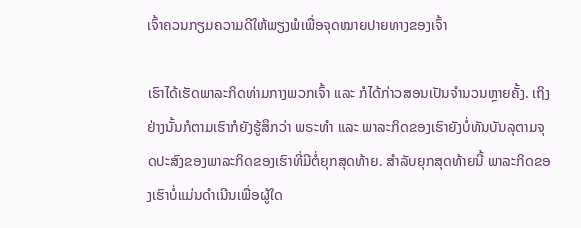ເຈົ້າຄວນກຽມຄວາມດີໃຫ້ພຽງພໍເພື່ອຈຸດໝາຍປາຍທາງຂອງເຈົ້າ

ເຮົາໄດ້ເຮັດພາລະກິດທ່າມກາງພວກເຈົ້າ ແລະ ກໍໄດ້ກ່າວສອນເປັນຈໍານວນຫຼາຍຄັ້ງ. ເຖິງຢ່າງນັ້ນກໍຕາມເຮົາກໍຍັງຮູ້ສຶກວ່າ ພຣະທໍາ ແລະ ພາລະກິດຂອງເຮົາຍັງບໍ່ທັນບັນລຸຕາມຈຸດປະສົງຂອງພາລະກິດຂອງເຮົາທີ່ມີຕໍ່ຍຸກສຸດທ້າຍ. ສໍາລັບຍຸກສຸດທ້າຍນີ້ ພາລະກິດຂອງເຮົາບໍ່ແມ່ນດຳເນີນເພື່ອຜູ້ໃດ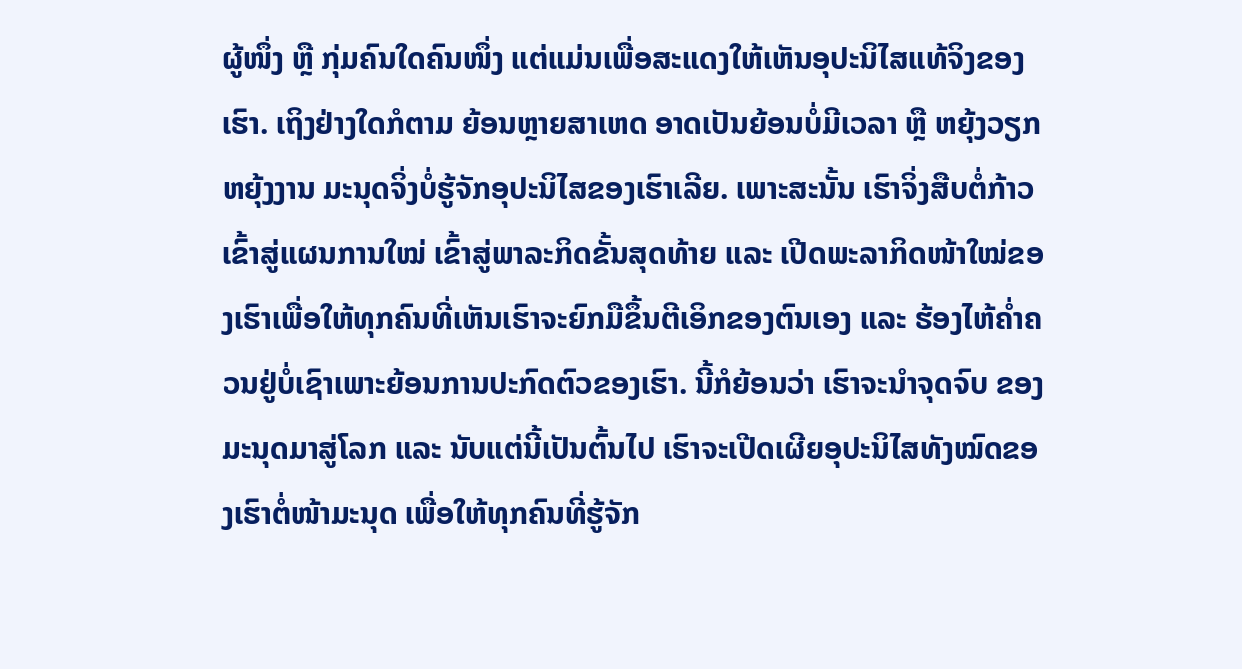ຜູ້ໜຶ່ງ ຫຼື ກຸ່ມຄົນໃດຄົນໜຶ່ງ ແຕ່ແມ່ນເພື່ອສະແດງໃຫ້ເຫັນອຸປະນິໄສແທ້ຈິງຂອງເຮົາ. ເຖິງຢ່າງໃດກໍຕາມ ຍ້ອນຫຼາຍສາເຫດ ອາດເປັນຍ້ອນບໍ່ມີເວລາ ຫຼື ຫຍຸ້ງວຽກຫຍຸ້ງງານ ມະນຸດຈິ່ງບໍ່ຮູ້ຈັກອຸປະນິໄສຂອງເຮົາເລີຍ. ເພາະສະນັ້ນ ເຮົາຈິ່ງສືບຕໍ່ກ້າວເຂົ້າສູ່ແຜນການໃໝ່ ເຂົ້າສູ່ພາລະກິດຂັ້ນສຸດທ້າຍ ແລະ ເປີດພະລາກິດໜ້າໃໝ່ຂອງເຮົາເພື່ອໃຫ້ທຸກຄົນທີ່ເຫັນເຮົາຈະຍົກມືຂຶ້ນຕີເອິກຂອງຕົນເອງ ແລະ ຮ້ອງໄຫ້ຄໍ່າຄວນຢູ່ບໍ່ເຊົາເພາະຍ້ອນການປະກົດຕົວຂອງເຮົາ. ນີ້ກໍຍ້ອນວ່າ ເຮົາຈະນໍາຈຸດຈົບ ຂອງມະນຸດມາສູ່ໂລກ ແລະ ນັບແຕ່ນີ້ເປັນຕົ້ນໄປ ເຮົາຈະເປີດເຜີຍອຸປະນິໄສທັງໝົດຂອງເຮົາຕໍ່ໜ້າມະນຸດ ເພື່ອໃຫ້ທຸກຄົນທີ່ຮູ້ຈັກ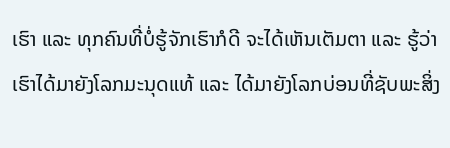ເຮົາ ແລະ ທຸກຄົນທີ່ບໍ່ຮູ້ຈັກເຮົາກໍດີ ຈະໄດ້ເຫັນເຕັມຕາ ແລະ ຮູ້ວ່າເຮົາໄດ້ມາຍັງໂລກມະນຸດແທ້ ແລະ ໄດ້ມາຍັງໂລກບ່ອນທີ່ຊັບພະສິ່ງ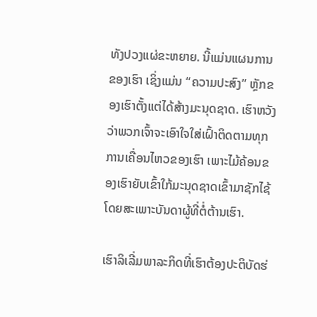ທັງປວງແຜ່ຂະຫຍາຍ. ນີ້ແມ່ນແຜນການຂອງເຮົາ ເຊິ່ງແມ່ນ “ຄວາມປະສົງ” ຫຼັກຂອງເຮົາຕັ້ງແຕ່ໄດ້ສ້າງມະນຸດຊາດ. ເຮົາຫວັງວ່າພວກເຈົ້າຈະເອົາໃຈໃສ່ເຝົ້າຕິດຕາມທຸກການເຄື່ອນໄຫວຂອງເຮົາ ເພາະໄມ້ຄ້ອນຂອງເຮົາຍັບເຂົ້າໃກ້ມະນຸດຊາດເຂົ້າມາຊັກໄຊ້ ໂດຍສະເພາະບັນດາຜູ້ທີ່ຕໍ່ຕ້ານເຮົາ.

ເຮົາລິເລີ່ມພາລະກິດທີ່ເຮົາຕ້ອງປະຕິບັດຮ່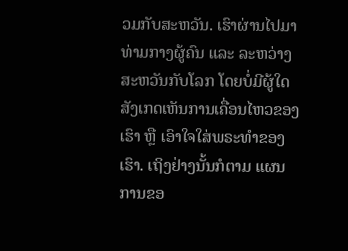ວມກັບສະຫວັນ. ເຮົາຜ່ານໄປມາທ່າມກາງຜູ້ຄົນ ແລະ ລະຫວ່າງສະຫວັນກັບໂລກ ໂດຍບໍ່ມີຜູ້ໃດສັງເກດເຫັນການເຄື່ອນໄຫວຂອງເຮົາ ຫຼື ເອົາໃຈໃສ່ພຣະທໍາຂອງເຮົາ. ເຖິງຢ່າງນັ້ນກໍຕາມ ແຜນການຂອ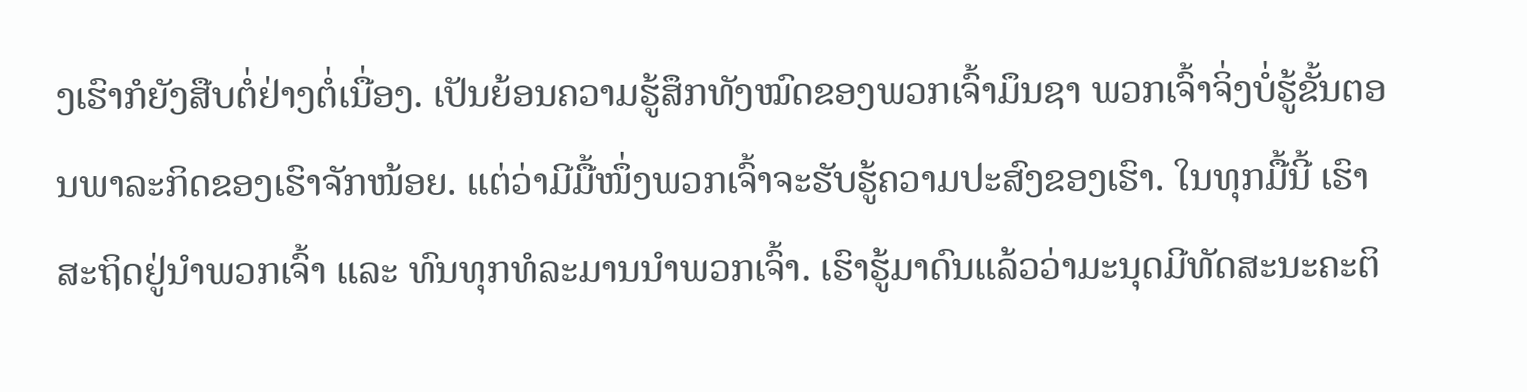ງເຮົາກໍຍັງສືບຕໍ່ຢ່າງຕໍ່ເນື່ອງ. ເປັນຍ້ອນຄວາມຮູ້ສຶກທັງໝົດຂອງພວກເຈົ້າມຶນຊາ ພວກເຈົ້າຈິ່ງບໍ່ຮູ້ຂັ້ນຕອນພາລະກິດຂອງເຮົາຈັກໜ້ອຍ. ແຕ່ວ່າມີມື້ໜຶ່ງພວກເຈົ້າຈະຮັບຮູ້ຄວາມປະສົງຂອງເຮົາ. ໃນທຸກມື້ນີ້ ເຮົາສະຖິດຢູ່ນໍາພວກເຈົ້າ ແລະ ທົນທຸກທໍລະມານນໍາພວກເຈົ້າ. ເຮົາຮູ້ມາດົນແລ້ວວ່າມະນຸດມີທັດສະນະຄະຕິ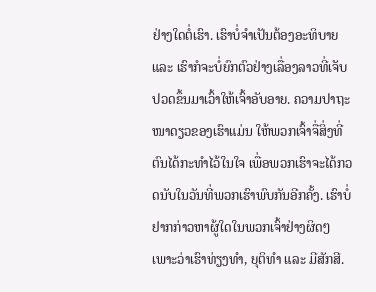ຢ່າງໃດຕໍ່ເຮົາ. ເຮົາບໍ່ຈໍາເປັນຕ້ອງອະທິບາຍ ແລະ ເຮົາກໍຈະບໍ່ຍົກຕົວຢ່າງເລື່ອງລາວທີ່ເຈັບປວດຂຶ້ນມາເວົ້າໃຫ້ເຈົ້າອັບອາຍ. ຄວາມປາຖະໜາດຽວຂອງເຮົາແມ່ນ ໃຫ້ພວກເຈົ້າຈື່ສິ່ງທີ່ຕົນໄດ້ກະທໍາໄວ້ໃນໃຈ ເພື່ອພວກເຮົາຈະໄດ້ກວດນັບໃນວັນທີ່ພວກເຮົາພົບກັນອີກຄັ້ງ. ເຮົາບໍ່ຢາກກ່າວຫາຜູ້ໃດໃນພວກເຈົ້າຢ່າງຜິດໆ ເພາະວ່າເຮົາທ່ຽງທໍາ, ຍຸຕິທໍາ ແລະ ມີສັກສີ.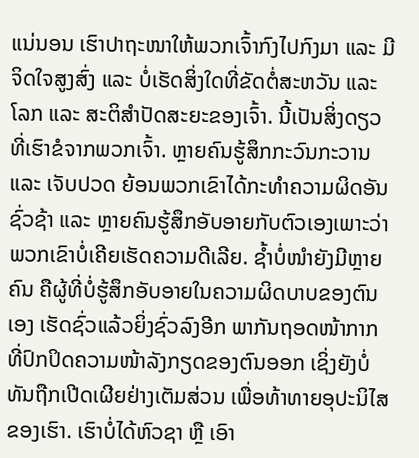ແນ່ນອນ ເຮົາປາຖະໜາໃຫ້ພວກເຈົ້າກົງໄປກົງມາ ແລະ ມີຈິດໃຈສູງສົ່ງ ແລະ ບໍ່ເຮັດສິ່ງໃດທີ່ຂັດຕໍ່ສະຫວັນ ແລະ ໂລກ ແລະ ສະຕິສໍາປັດສະຍະຂອງເຈົ້າ. ນີ້ເປັນສິ່ງດຽວທີ່ເຮົາຂໍຈາກພວກເຈົ້າ. ຫຼາຍຄົນຮູ້ສຶກກະວົນກະວານ ແລະ ເຈັບປວດ ຍ້ອນພວກເຂົາໄດ້ກະທໍາຄວາມຜິດອັນຊົ່ວຊ້າ ແລະ ຫຼາຍຄົນຮູ້ສຶກອັບອາຍກັບຕົວເອງເພາະວ່າພວກເຂົາບໍ່ເຄີຍເຮັດຄວາມດີເລີຍ. ຊໍ້າບໍ່ໜໍາຍັງມີຫຼາຍຄົນ ຄືຜູ້ທີ່ບໍ່ຮູ້ສຶກອັບອາຍໃນຄວາມຜິດບາບຂອງຕົນເອງ ເຮັດຊົ່ວແລ້ວຍິ່ງຊົ່ວລົງອີກ ພາກັນຖອດໜ້າກາກທີ່ປົກປິດຄວາມໜ້າລັງກຽດຂອງຕົນອອກ ເຊິ່ງຍັງບໍ່ທັນຖືກເປີດເຜີຍຢ່າງເຕັມສ່ວນ ເພື່ອທ້າທາຍອຸປະນິໄສຂອງເຮົາ. ເຮົາບໍ່ໄດ້ຫົວຊາ ຫຼື ເອົາ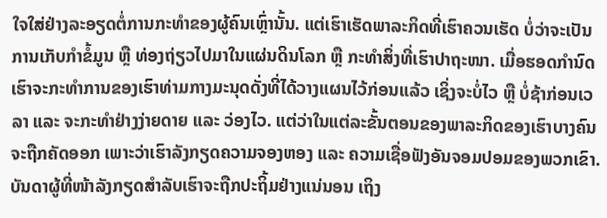ໃຈໃສ່ຢ່າງລະອຽດຕໍ່ການກະທໍາຂອງຜູ້ຄົນເຫຼົ່ານັ້ນ. ແຕ່ເຮົາເຮັດພາລະກິດທີ່ເຮົາຄວນເຮັດ ບໍ່ວ່າຈະເປັນການເກັບກໍາຂໍ້ມູນ ຫຼື ທ່ອງຖ່ຽວໄປມາໃນແຜ່ນດິນໂລກ ຫຼື ກະທໍາສິ່ງທີ່ເຮົາປາຖະໜາ. ເມື່ອຮອດກໍານົດ ເຮົາຈະກະທໍາການຂອງເຮົາທ່າມກາງມະນຸດດັ່ງທີ່ໄດ້ວາງແຜນໄວ້ກ່ອນແລ້ວ ເຊິ່ງຈະບໍ່ໄວ ຫຼື ບໍ່ຊ້າກ່ອນເວລາ ແລະ ຈະກະທໍາຢ່າງງ່າຍດາຍ ແລະ ວ່ອງໄວ. ແຕ່ວ່າໃນແຕ່ລະຂັ້ນຕອນຂອງພາລະກິດຂອງເຮົາບາງຄົນຈະຖືກຄັດອອກ ເພາະວ່າເຮົາລັງກຽດຄວາມຈອງຫອງ ແລະ ຄວາມເຊື່ອຟັງອັນຈອມປອມຂອງພວກເຂົາ. ບັນດາຜູ້ທີ່ໜ້າລັງກຽດສໍາລັບເຮົາຈະຖືກປະຖິ້ມຢ່າງແນ່ນອນ ເຖິງ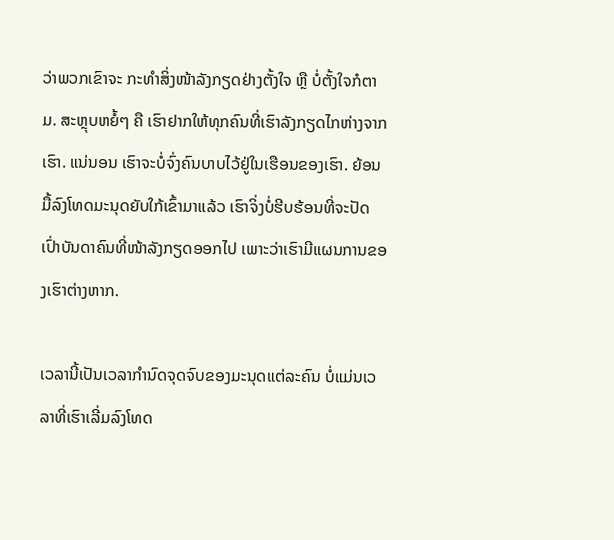ວ່າພວກເຂົາຈະ ກະທໍາສິ່ງໜ້າລັງກຽດຢ່າງຕັ້ງໃຈ ຫຼື ບໍ່ຕັ້ງໃຈກໍຕາມ. ສະຫຼຸບຫຍໍ້ໆ ຄື ເຮົາຢາກໃຫ້ທຸກຄົນທີ່ເຮົາລັງກຽດໄກຫ່າງຈາກເຮົາ. ແນ່ນອນ ເຮົາຈະບໍ່ຈົ່ງຄົນບາບໄວ້ຢູ່ໃນເຮືອນຂອງເຮົາ. ຍ້ອນມື້ລົງໂທດມະນຸດຍັບໃກ້ເຂົ້າມາແລ້ວ ເຮົາຈິ່ງບໍ່ຮີບຮ້ອນທີ່ຈະປັດເປົ່າບັນດາຄົນທີ່ໜ້າລັງກຽດອອກໄປ ເພາະວ່າເຮົາມີແຜນການຂອງເຮົາຕ່າງຫາກ.

ເວລານີ້ເປັນເວລາກໍານົດຈຸດຈົບຂອງມະນຸດແຕ່ລະຄົນ ບໍ່ແມ່ນເວລາທີ່ເຮົາເລີ່ມລົງໂທດ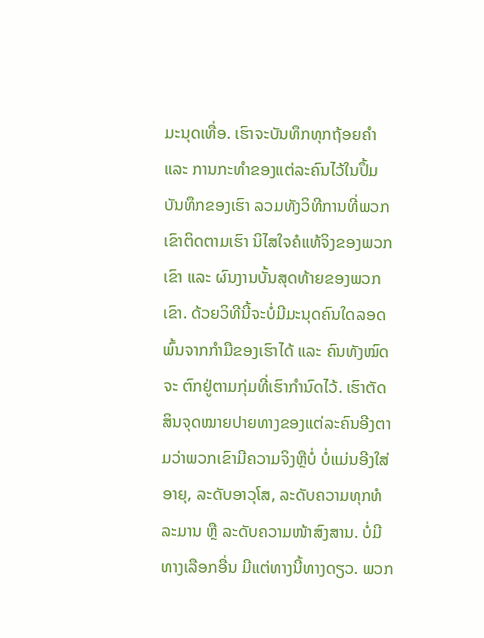ມະນຸດເທື່ອ. ເຮົາຈະບັນທຶກທຸກຖ້ອຍຄໍາ ແລະ ການກະທໍາຂອງແຕ່ລະຄົນໄວ້ໃນປຶ້ມບັນທຶກຂອງເຮົາ ລວມທັງວິທີການທີ່ພວກເຂົາຕິດຕາມເຮົາ ນິໄສໃຈຄໍແທ້ຈິງຂອງພວກເຂົາ ແລະ ຜົນງານບັ້ນສຸດທ້າຍຂອງພວກເຂົາ. ດ້ວຍວິທີນີ້ຈະບໍ່ມີມະນຸດຄົນໃດລອດພົ້ນຈາກກໍາມືຂອງເຮົາໄດ້ ແລະ ຄົນທັງໝົດຈະ ຕົກຢູ່ຕາມກຸ່ມທີ່ເຮົາກໍານົດໄວ້. ເຮົາຕັດສິນຈຸດໝາຍປາຍທາງຂອງແຕ່ລະຄົນອີງຕາມວ່າພວກເຂົາມີຄວາມຈິງຫຼືບໍ່ ບໍ່ແມ່ນອີງໃສ່ອາຍຸ, ລະດັບອາວຸໂສ, ລະດັບຄວາມທຸກທໍລະມານ ຫຼື ລະດັບຄວາມໜ້າສົງສານ. ບໍ່ມີທາງເລືອກອື່ນ ມີແຕ່ທາງນີ້ທາງດຽວ. ພວກ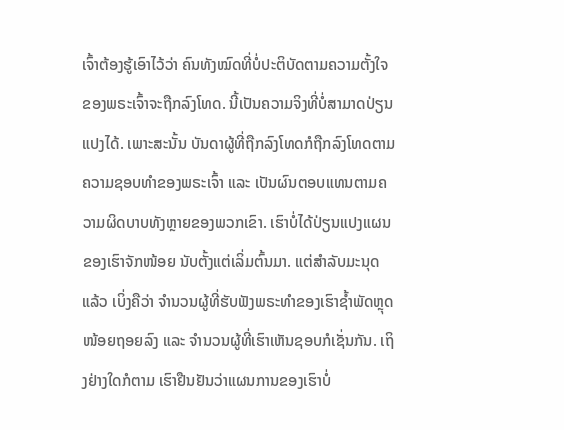ເຈົ້າຕ້ອງຮູ້ເອົາໄວ້ວ່າ ຄົນທັງໝົດທີ່ບໍ່ປະຕິບັດຕາມຄວາມຕັ້ງໃຈຂອງພຣະເຈົ້າຈະຖືກລົງໂທດ. ນີ້ເປັນຄວາມຈິງທີ່ບໍ່ສາມາດປ່ຽນແປງໄດ້. ເພາະສະນັ້ນ ບັນດາຜູ້ທີ່ຖືກລົງໂທດກໍຖືກລົງໂທດຕາມຄວາມຊອບທໍາຂອງພຣະເຈົ້າ ແລະ ເປັນຜົນຕອບແທນຕາມຄວາມຜິດບາບທັງຫຼາຍຂອງພວກເຂົາ. ເຮົາບໍ່ໄດ້ປ່ຽນແປງແຜນຂອງເຮົາຈັກໜ້ອຍ ນັບຕັ້ງແຕ່ເລິ່ມຕົ້ນມາ. ແຕ່ສໍາລັບມະນຸດແລ້ວ ເບິ່ງຄືວ່າ ຈໍານວນຜູ້ທີ່ຮັບຟັງພຣະທໍາຂອງເຮົາຊໍ້າພັດຫຼຸດໜ້ອຍຖອຍລົງ ແລະ ຈໍານວນຜູ້ທີ່ເຮົາເຫັນຊອບກໍເຊັ່ນກັນ. ເຖິງຢ່າງໃດກໍຕາມ ເຮົາຢືນຢັນວ່າແຜນການຂອງເຮົາບໍ່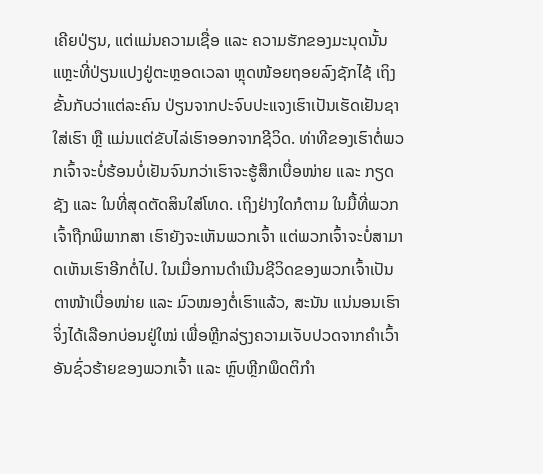ເຄີຍປ່ຽນ, ແຕ່ແມ່ນຄວາມເຊື່ອ ແລະ ຄວາມຮັກຂອງມະນຸດນັ້ນແຫຼະທີ່ປ່ຽນແປງຢູ່ຕະຫຼອດເວລາ ຫຼຸດໜ້ອຍຖອຍລົງຊັກໄຊ້ ເຖິງຂັ້ນກັບວ່າແຕ່ລະຄົນ ປ່ຽນຈາກປະຈົບປະແຈງເຮົາເປັນເຮັດເຢັນຊາໃສ່ເຮົາ ຫຼື ແມ່ນແຕ່ຂັບໄລ່ເຮົາອອກຈາກຊີວິດ. ທ່າທີຂອງເຮົາຕໍ່ພວກເຈົ້າຈະບໍ່ຮ້ອນບໍ່ເຢັນຈົນກວ່າເຮົາຈະຮູ້ສຶກເບື່ອໜ່າຍ ແລະ ກຽດຊັງ ແລະ ໃນທີ່ສຸດຕັດສິນໃສ່ໂທດ. ເຖິງຢ່າງໃດກໍຕາມ ໃນມື້ທີ່ພວກເຈົ້າຖືກພິພາກສາ ເຮົາຍັງຈະເຫັນພວກເຈົ້າ ແຕ່ພວກເຈົ້າຈະບໍ່ສາມາດເຫັນເຮົາອີກຕໍ່ໄປ. ໃນເມື່ອການດໍາເນີນຊີວິດຂອງພວກເຈົ້າເປັນຕາໜ້າເບື່ອໜ່າຍ ແລະ ມົວໝອງຕໍ່ເຮົາແລ້ວ, ສະນັນ ແນ່ນອນເຮົາຈິ່ງໄດ້ເລືອກບ່ອນຢູ່ໃໝ່ ເພື່ອຫຼີກລ່ຽງຄວາມເຈັບປວດຈາກຄໍາເວົ້າອັນຊົ່ວຮ້າຍຂອງພວກເຈົ້າ ແລະ ຫຼົບຫຼີກພຶດຕິກໍາ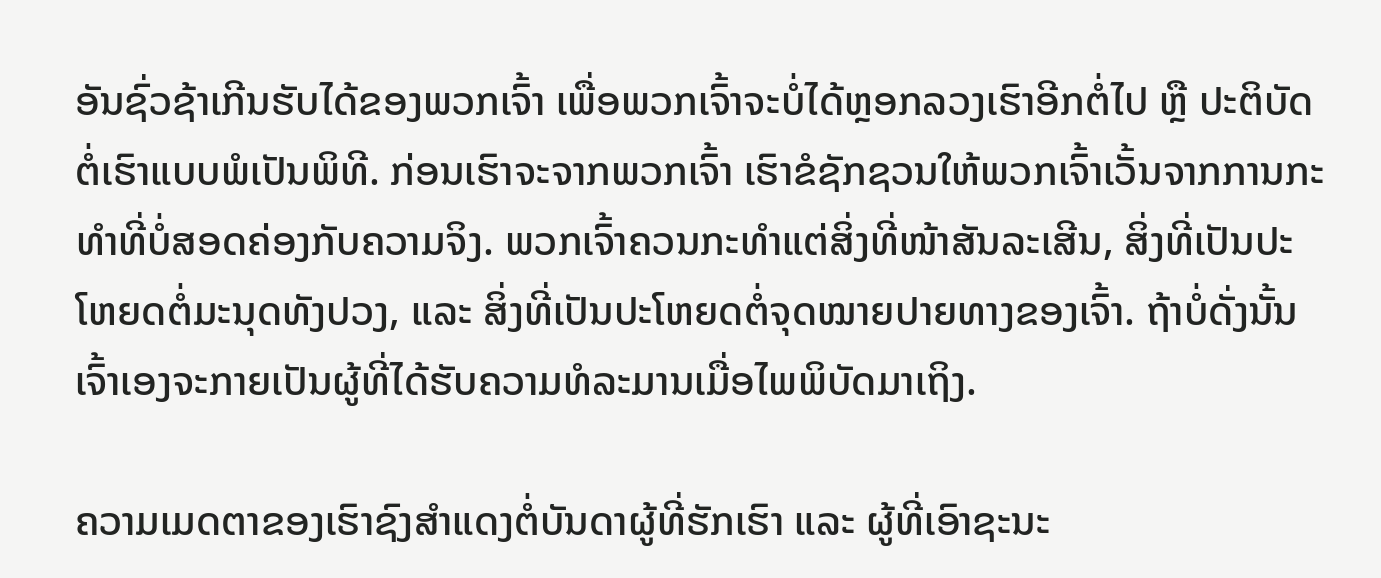ອັນຊົ່ວຊ້າເກີນຮັບໄດ້ຂອງພວກເຈົ້າ ເພື່ອພວກເຈົ້າຈະບໍ່ໄດ້ຫຼອກລວງເຮົາອີກຕໍ່ໄປ ຫຼື ປະຕິບັດຕໍ່ເຮົາແບບພໍເປັນພິທີ. ກ່ອນເຮົາຈະຈາກພວກເຈົ້າ ເຮົາຂໍຊັກຊວນໃຫ້ພວກເຈົ້າເວັ້ນຈາກການກະທໍາທີ່ບໍ່ສອດຄ່ອງກັບຄວາມຈິງ. ພວກເຈົ້າຄວນກະທໍາແຕ່ສິ່ງທີ່ໜ້າສັນລະເສີນ, ສິ່ງທີ່ເປັນປະໂຫຍດຕໍ່ມະນຸດທັງປວງ, ແລະ ສິ່ງທີ່ເປັນປະໂຫຍດຕໍ່ຈຸດໝາຍປາຍທາງຂອງເຈົ້າ. ຖ້າບໍ່ດັ່ງນັ້ນ ເຈົ້າເອງຈະກາຍເປັນຜູ້ທີ່ໄດ້ຮັບຄວາມທໍລະມານເມື່ອໄພພິບັດມາເຖິງ.

ຄວາມເມດຕາຂອງເຮົາຊົງສໍາແດງຕໍ່ບັນດາຜູ້ທີ່ຮັກເຮົາ ແລະ ຜູ້ທີ່ເອົາຊະນະ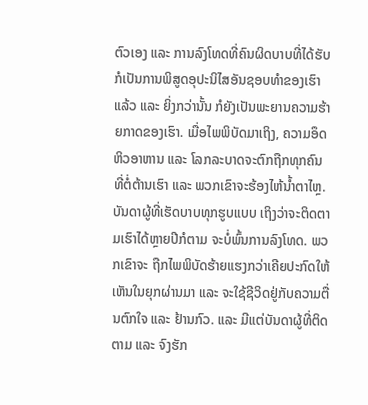ຕົວເອງ ແລະ ການລົງໂທດທີ່ຄົນຜິດບາບທີ່ໄດ້ຮັບກໍເປັນການພິສູດອຸປະນິໄສອັນຊອບທໍາຂອງເຮົາແລ້ວ ແລະ ຍິ່ງກວ່ານັ້ນ ກໍຍັງເປັນພະຍານຄວາມຮ້າຍກາດຂອງເຮົາ. ເມື່ອໄພພິບັດມາເຖິງ, ຄວາມອຶດຫິວອາຫານ ແລະ ໂລກລະບາດຈະຕົກຖືກທຸກຄົນທີ່ຕໍ່ຕ້ານເຮົາ ແລະ ພວກເຂົາຈະຮ້ອງໄຫ້ນໍ້າຕາໄຫຼ. ບັນດາຜູ້ທີ່ເຮັດບາບທຸກຮູບແບບ ເຖິງວ່າຈະຕິດຕາມເຮົາໄດ້ຫຼາຍປີກໍຕາມ ຈະບໍ່ພົ້ນການລົງໂທດ. ພວກເຂົາຈະ ຖືກໄພພິບັດຮ້າຍແຮງກວ່າເຄີຍປະກົດໃຫ້ເຫັນໃນຍຸກຜ່ານມາ ແລະ ຈະໃຊ້ຊີວິດຢູ່ກັບຄວາມຕື່ນຕົກໃຈ ແລະ ຢ້ານກົວ. ແລະ ມີແຕ່ບັນດາຜູ້ທີ່ຕິດຕາມ ແລະ ຈົງຮັກ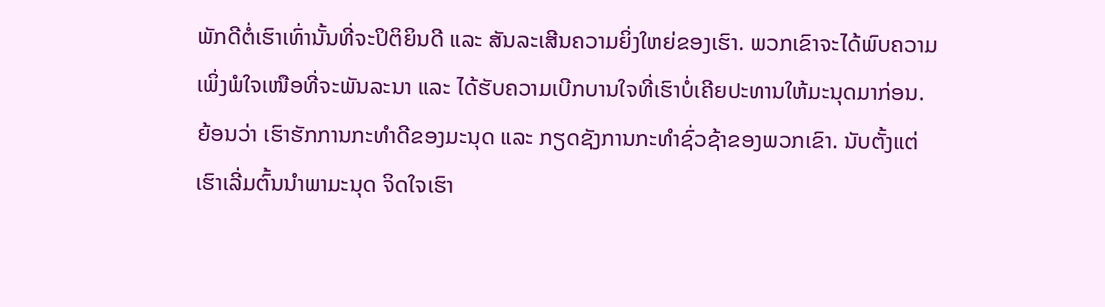ພັກດີຕໍ່ເຮົາເທົ່ານັ້ນທີ່ຈະປິຕິຍິນດີ ແລະ ສັນລະເສີນຄວາມຍິ່ງໃຫຍ່ຂອງເຮົາ. ພວກເຂົາຈະໄດ້ພົບຄວາມເພິ່ງພໍໃຈເໜືອທີ່ຈະພັນລະນາ ແລະ ໄດ້ຮັບຄວາມເບີກບານໃຈທີ່ເຮົາບໍ່ເຄີຍປະທານໃຫ້ມະນຸດມາກ່ອນ. ຍ້ອນວ່າ ເຮົາຮັກການກະທໍາດີຂອງມະນຸດ ແລະ ກຽດຊັງການກະທໍາຊົ່ວຊ້າຂອງພວກເຂົາ. ນັບຕັ້ງແຕ່ເຮົາເລີ່ມຕົ້ນນໍາພາມະນຸດ ຈິດໃຈເຮົາ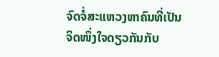ຈົດຈໍ່ສະແຫວງຫາຄົນທີ່ເປັນຈິດໜຶ່ງໃຈດຽວກັນກັບ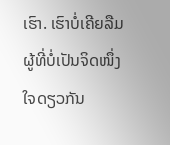ເຮົາ. ເຮົາບໍ່ເຄີຍລືມຜູ້ທີ່ບໍ່ເປັນຈິດໜຶ່ງໃຈດຽວກັນ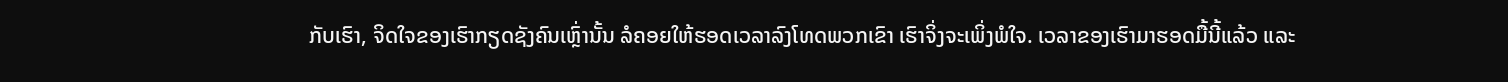ກັບເຮົາ, ຈິດໃຈຂອງເຮົາກຽດຊັງຄົນເຫຼົ່ານັ້ນ ລໍຄອຍໃຫ້ຮອດເວລາລົງໂທດພວກເຂົາ ເຮົາຈິ່ງຈະເພິ່ງພໍໃຈ. ເວລາຂອງເຮົາມາຮອດມື້ນີ້ແລ້ວ ແລະ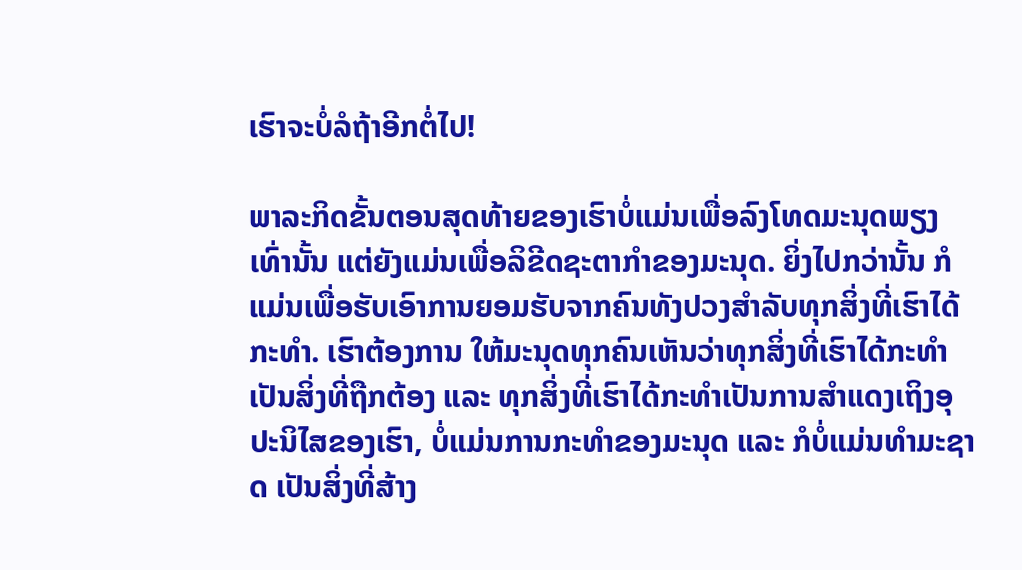ເຮົາຈະບໍ່ລໍຖ້າອີກຕໍ່ໄປ!

ພາລະກິດຂັ້ນຕອນສຸດທ້າຍຂອງເຮົາບໍ່ແມ່ນເພື່ອລົງໂທດມະນຸດພຽງເທົ່ານັ້ນ ແຕ່ຍັງແມ່ນເພື່ອລິຂີດຊະຕາກໍາຂອງມະນຸດ. ຍິ່ງໄປກວ່ານັ້ນ ກໍແມ່ນເພື່ອຮັບເອົາການຍອມຮັບຈາກຄົນທັງປວງສໍາລັບທຸກສິ່ງທີ່ເຮົາໄດ້ກະທໍາ. ເຮົາຕ້ອງການ ໃຫ້ມະນຸດທຸກຄົນເຫັນວ່າທຸກສິ່ງທີ່ເຮົາໄດ້ກະທໍາເປັນສິ່ງທີ່ຖືກຕ້ອງ ແລະ ທຸກສິ່ງທີ່ເຮົາໄດ້ກະທໍາເປັນການສໍາແດງເຖິງອຸປະນິໄສຂອງເຮົາ, ບໍ່ແມ່ນການກະທໍາຂອງມະນຸດ ແລະ ກໍບໍ່ແມ່ນທໍາມະຊາດ ເປັນສິ່ງທີ່ສ້າງ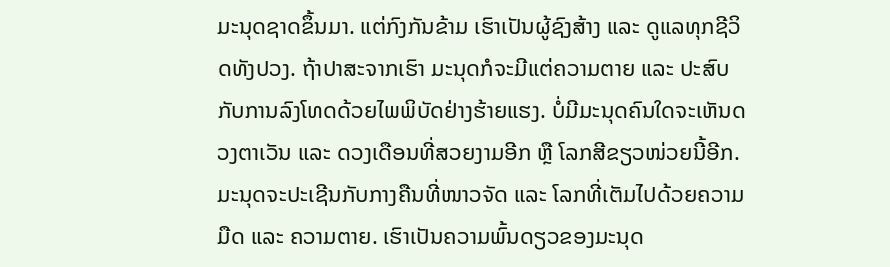ມະນຸດຊາດຂຶ້ນມາ. ແຕ່ກົງກັນຂ້າມ ເຮົາເປັນຜູ້ຊົງສ້າງ ແລະ ດູແລທຸກຊີວິດທັງປວງ. ຖ້າປາສະຈາກເຮົາ ມະນຸດກໍຈະມີແຕ່ຄວາມຕາຍ ແລະ ປະສົບກັບການລົງໂທດດ້ວຍໄພພິບັດຢ່າງຮ້າຍແຮງ. ບໍ່ມີມະນຸດຄົນໃດຈະເຫັນດວງຕາເວັນ ແລະ ດວງເດືອນທີ່ສວຍງາມອີກ ຫຼື ໂລກສີຂຽວໜ່ວຍນີ້ອີກ. ມະນຸດຈະປະເຊີນກັບກາງຄືນທີ່ໜາວຈັດ ແລະ ໂລກທີ່ເຕັມໄປດ້ວຍຄວາມມືດ ແລະ ຄວາມຕາຍ. ເຮົາເປັນຄວາມພົ້ນດຽວຂອງມະນຸດ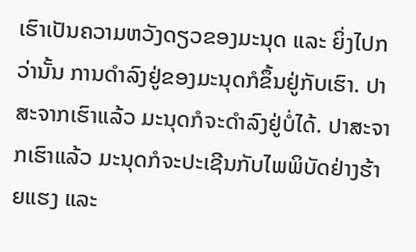ເຮົາເປັນຄວາມຫວັງດຽວຂອງມະນຸດ ແລະ ຍິ່ງໄປກວ່ານັ້ນ ການດໍາລົງຢູ່ຂອງມະນຸດກໍຂຶ້ນຢູ່ກັບເຮົາ. ປາສະຈາກເຮົາແລ້ວ ມະນຸດກໍຈະດໍາລົງຢູ່ບໍ່ໄດ້. ປາສະຈາກເຮົາແລ້ວ ມະນຸດກໍຈະປະເຊີນກັບໄພພິບັດຢ່າງຮ້າຍແຮງ ແລະ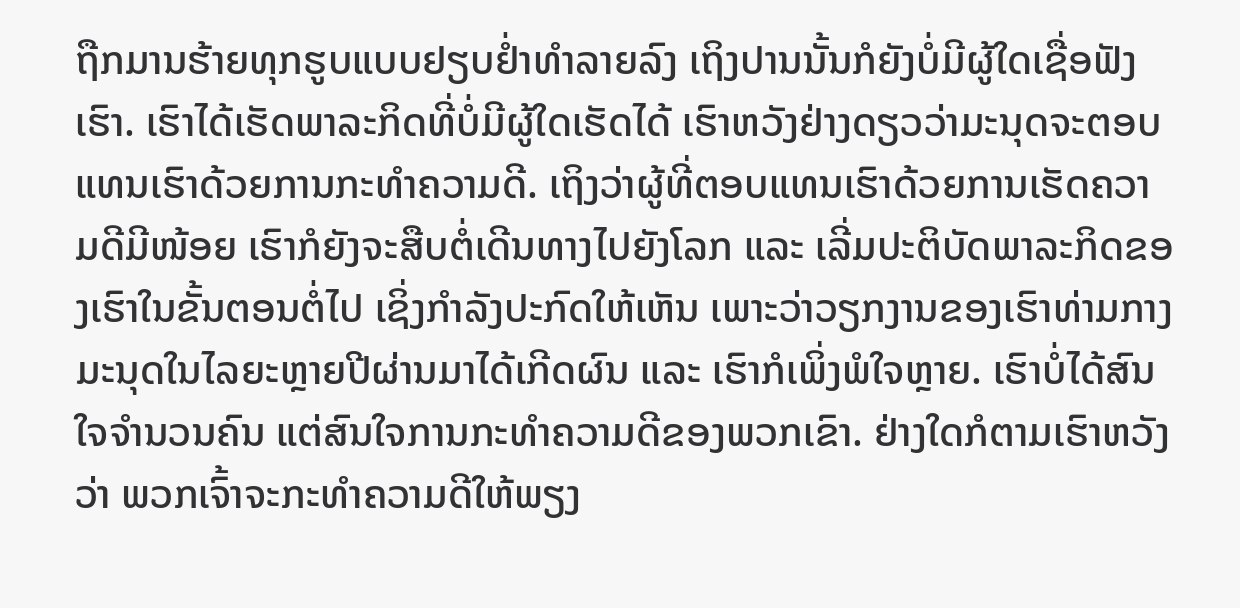ຖືກມານຮ້າຍທຸກຮູບແບບຢຽບຢໍ່າທໍາລາຍລົງ ເຖິງປານນັ້ນກໍຍັງບໍ່ມີຜູ້ໃດເຊື່ອຟັງເຮົາ. ເຮົາໄດ້ເຮັດພາລະກິດທີ່ບໍ່ມີຜູ້ໃດເຮັດໄດ້ ເຮົາຫວັງຢ່າງດຽວວ່າມະນຸດຈະຕອບແທນເຮົາດ້ວຍການກະທໍາຄວາມດີ. ເຖິງວ່າຜູ້ທີ່ຕອບແທນເຮົາດ້ວຍການເຮັດຄວາມດີມີໜ້ອຍ ເຮົາກໍຍັງຈະສືບຕໍ່ເດີນທາງໄປຍັງໂລກ ແລະ ເລີ່ມປະຕິບັດພາລະກິດຂອງເຮົາໃນຂັ້ນຕອນຕໍ່ໄປ ເຊິ່ງກໍາລັງປະກົດໃຫ້ເຫັນ ເພາະວ່າວຽກງານຂອງເຮົາທ່າມກາງມະນຸດໃນໄລຍະຫຼາຍປີຜ່ານມາໄດ້ເກີດຜົນ ແລະ ເຮົາກໍເພິ່ງພໍໃຈຫຼາຍ. ເຮົາບໍ່ໄດ້ສົນໃຈຈໍານວນຄົນ ແຕ່ສົນໃຈການກະທໍາຄວາມດີຂອງພວກເຂົາ. ຢ່າງໃດກໍຕາມເຮົາຫວັງວ່າ ພວກເຈົ້າຈະກະທໍາຄວາມດີໃຫ້ພຽງ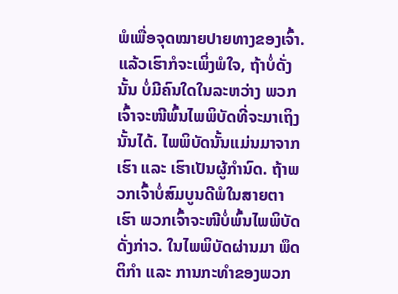ພໍເພື່ອຈຸດໝາຍປາຍທາງຂອງເຈົ້າ. ແລ້ວເຮົາກໍຈະເພິ່ງພໍໃຈ, ຖ້າບໍ່ດັ່ງນັ້ນ ບໍ່ມີຄົນໃດໃນລະຫວ່າງ ພວກເຈົ້າຈະໜີພົ້ນໄພພິບັດທີ່ຈະມາເຖິງນັ້ນໄດ້. ໄພພິບັດນັ້ນແມ່ນມາຈາກເຮົາ ແລະ ເຮົາເປັນຜູ້ກໍານົດ. ຖ້າພວກເຈົ້າບໍ່ສົມບູນດີພໍໃນສາຍຕາເຮົາ ພວກເຈົ້າຈະໜີບໍ່ພົ້ນໄພພິບັດດັ່ງກ່າວ. ໃນໄພພິບັດຜ່ານມາ ພຶດຕິກໍາ ແລະ ການກະທໍາຂອງພວກ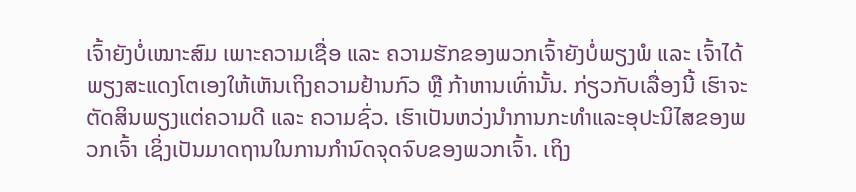ເຈົ້າຍັງບໍ່ເໝາະສົມ ເພາະຄວາມເຊື່ອ ແລະ ຄວາມຮັກຂອງພວກເຈົ້າຍັງບໍ່ພຽງພໍ ແລະ ເຈົ້າໄດ້ພຽງສະແດງໂຕເອງໃຫ້ເຫັນເຖິງຄວາມຢ້ານກົວ ຫຼື ກ້າຫານເທົ່ານັ້ນ. ກ່ຽວກັບເລື່ອງນີ້ ເຮົາຈະຕັດສິນພຽງແຕ່ຄວາມດີ ແລະ ຄວາມຊົ່ວ. ເຮົາເປັນຫວ່ງນໍາການກະທໍາແລະອຸປະນິໄສຂອງພວກເຈົ້າ ເຊິ່ງເປັນມາດຖານໃນການກໍານົດຈຸດຈົບຂອງພວກເຈົ້າ. ເຖິງ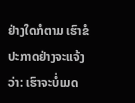ຢ່າງໃດກໍຕາມ ເຮົາຂໍປະກາດຢ່າງຈະແຈ້ງວ່າ: ເຮົາຈະບໍ່ເມດ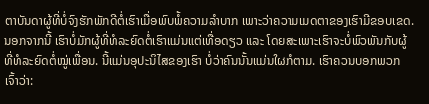ຕາບັນດາຜູ້ທີ່ບໍ່ຈົງຮັກພັກດີຕໍ່ເຮົາເມື່ອພົບພໍ້ຄວາມລໍາບາກ ເພາະວ່າຄວາມເມດຕາຂອງເຮົາມີຂອບເຂດ. ນອກຈາກນີ້ ເຮົາບໍ່ມັກຜູ້ທີ່ທໍລະຍົດຕໍ່ເຮົາແມ່ນແຕ່ເທື່ອດຽວ ແລະ ໂດຍສະເພາະເຮົາຈະບໍ່ພົວພັນກັບຜູ້ທີ່ທໍລະຍົດຕໍ່ໝູ່ເພື່ອນ. ນີ້ແມ່ນອຸປະນິໄສຂອງເຮົາ ບໍ່ວ່າຄົນນັ້ນແມ່ນໃຜກໍຕາມ. ເຮົາຄວນບອກພວກເຈົ້າວ່າ: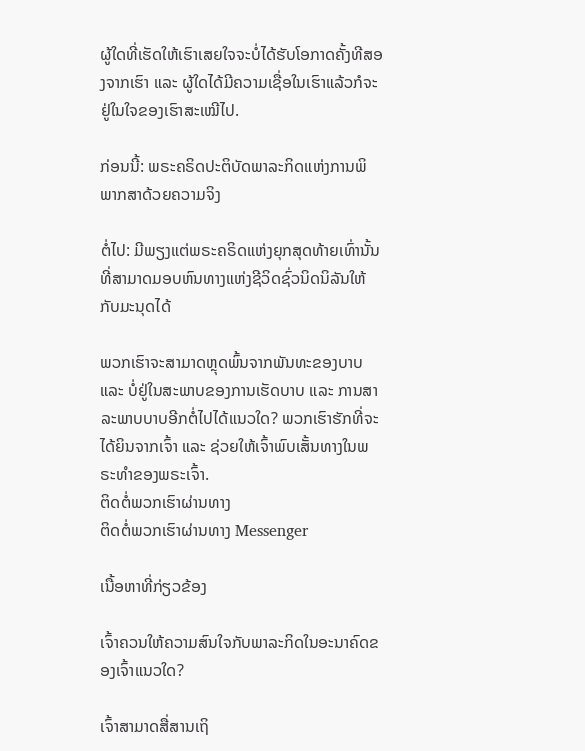ຜູ້ໃດທີ່ເຮັດໃຫ້ເຮົາເສຍໃຈຈະບໍ່ໄດ້ຮັບໂອກາດຄັ້ງທີສອງຈາກເຮົາ ແລະ ຜູ້ໃດໄດ້ມີຄວາມເຊື່ອໃນເຮົາແລ້ວກໍຈະຢູ່ໃນໃຈຂອງເຮົາສະເໝີໄປ.

ກ່ອນນີ້: ພຣະຄຣິດປະຕິບັດພາລະກິດແຫ່ງການພິພາກສາດ້ວຍຄວາມຈິງ

ຕໍ່ໄປ: ມີພຽງແຕ່ພຣະຄຣິດແຫ່ງຍຸກສຸດທ້າຍເທົ່ານັ້ນທີ່ສາມາດມອບຫົນທາງແຫ່ງຊີວິດຊົ່ວນິດນິລັນໃຫ້ກັບມະນຸດໄດ້

ພວກເຮົາຈະສາມາດຫຼຸດພົ້ນຈາກພັນທະຂອງບາບ ແລະ ບໍ່ຢູ່ໃນສະພາບຂອງການເຮັດບາບ ແລະ ການສາລະພາບບາບອີກຕໍ່ໄປໄດ້ແນວໃດ? ພວກເຮົາຮັກທີ່ຈະໄດ້ຍິນຈາກເຈົ້າ ແລະ ຊ່ວຍໃຫ້ເຈົ້າພົບເສັ້ນທາງໃນພຣະທຳຂອງພຣະເຈົ້າ.
ຕິດຕໍ່ພວກເຮົາຜ່ານທາງ
ຕິດຕໍ່ພວກເຮົາຜ່ານທາງ Messenger

ເນື້ອຫາທີ່ກ່ຽວຂ້ອງ

ເຈົ້າຄວນໃຫ້ຄວາມສົນໃຈກັບພາລະກິດໃນອະນາຄົດຂອງເຈົ້າແນວໃດ?

ເຈົ້າສາມາດສື່ສານເຖິ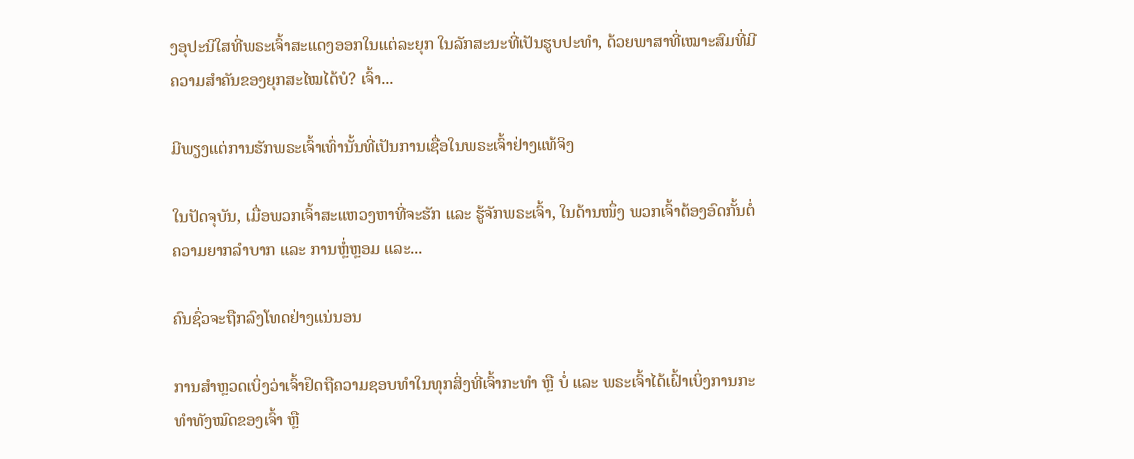ງອຸປະນິໃສທີ່ພຣະເຈົ້າສະແດງອອກໃນແຕ່ລະຍຸກ ໃນລັກສະນະທີ່ເປັນຮູບປະທຳ, ດ້ວຍພາສາທີ່ເໝາະສົມທີ່ມີຄວາມສຳຄັນຂອງຍຸກສະໄໝໄດ້ບໍ? ເຈົ້າ...

ມີພຽງແຕ່ການຮັກພຣະເຈົ້າເທົ່ານັ້ນທີ່ເປັນການເຊື່ອໃນພຣະເຈົ້າຢ່າງແທ້ຈິງ

ໃນປັດຈຸບັນ, ເມື່ອພວກເຈົ້າສະແຫວງຫາທີ່ຈະຮັກ ແລະ ຮູ້ຈັກພຣະເຈົ້າ, ໃນດ້ານໜຶ່ງ ພວກເຈົ້າຕ້ອງອົດກັ້ນຕໍ່ຄວາມຍາກລຳບາກ ແລະ ການຫຼໍ່ຫຼອມ ແລະ...

ຄົນຊົ່ວຈະຖືກລົງໂທດຢ່າງແນ່ນອນ

ການສໍາຫຼວດເບິ່ງວ່າເຈົ້າຢຶດຖືຄວາມຊອບທຳໃນທຸກສິ່ງທີ່ເຈົ້າກະທຳ ຫຼື ບໍ່ ແລະ ພຣະເຈົ້າໄດ້ເຝົ້າເບິ່ງການກະທໍາທັງໝົດຂອງເຈົ້າ ຫຼື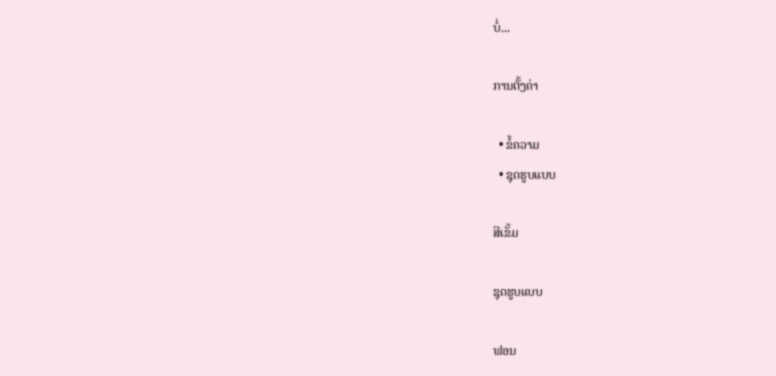ບໍ່...

ການຕັ້ງຄ່າ

  • ຂໍ້ຄວາມ
  • ຊຸດຮູບແບບ

ສີເຂັ້ມ

ຊຸດຮູບແບບ

ຟອນ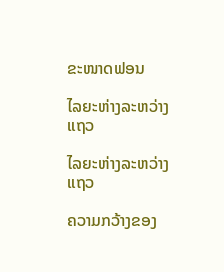ຂະໜາດຟອນ

ໄລຍະຫ່າງລະຫວ່າງແຖວ

ໄລຍະຫ່າງລະຫວ່າງແຖວ

ຄວາມກວ້າງຂອງ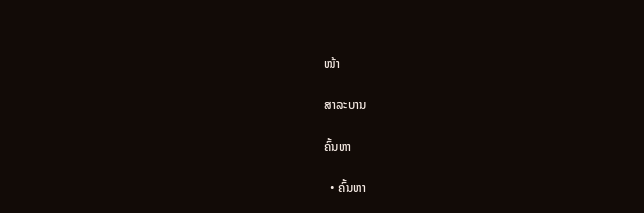ໜ້າ

ສາລະບານ

ຄົ້ນຫາ

  • ຄົ້ນຫາ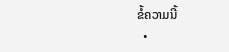ຂໍ້ຄວາມນີ້
  •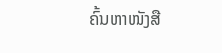ຄົ້ນຫາໜັງສື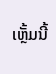ເຫຼັ້ມນີ້